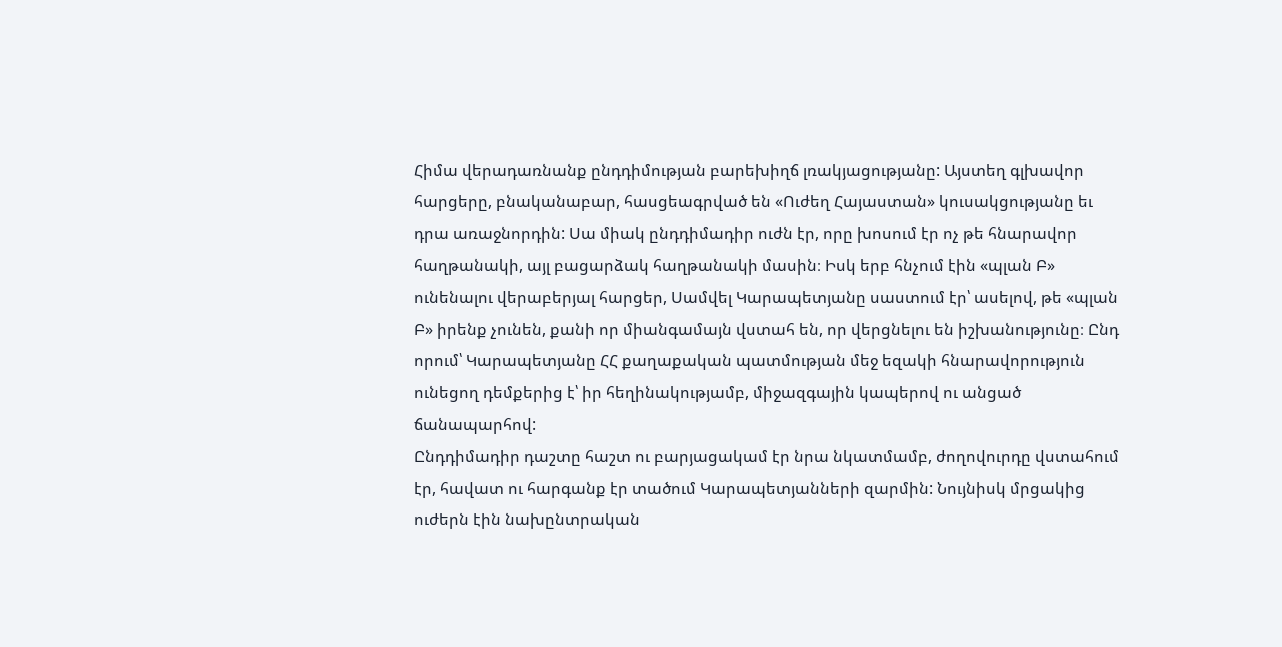Հիմա վերադառնանք ընդդիմության բարեխիղճ լռակյացությանը: Այստեղ գլխավոր հարցերը, բնականաբար, հասցեագրված են «Ուժեղ Հայաստան» կուսակցությանը եւ դրա առաջնորդին: Սա միակ ընդդիմադիր ուժն էր, որը խոսում էր ոչ թե հնարավոր հաղթանակի, այլ բացարձակ հաղթանակի մասին։ Իսկ երբ հնչում էին «պլան Բ» ունենալու վերաբերյալ հարցեր, Սամվել Կարապետյանը սաստում էր՝ ասելով, թե «պլան Բ» իրենք չունեն, քանի որ միանգամայն վստահ են, որ վերցնելու են իշխանությունը։ Ընդ որում՝ Կարապետյանը ՀՀ քաղաքական պատմության մեջ եզակի հնարավորություն ունեցող դեմքերից է՝ իր հեղինակությամբ, միջազգային կապերով ու անցած ճանապարհով:
Ընդդիմադիր դաշտը հաշտ ու բարյացակամ էր նրա նկատմամբ, ժողովուրդը վստահում էր, հավատ ու հարգանք էր տածում Կարապետյանների զարմին: Նույնիսկ մրցակից ուժերն էին նախընտրական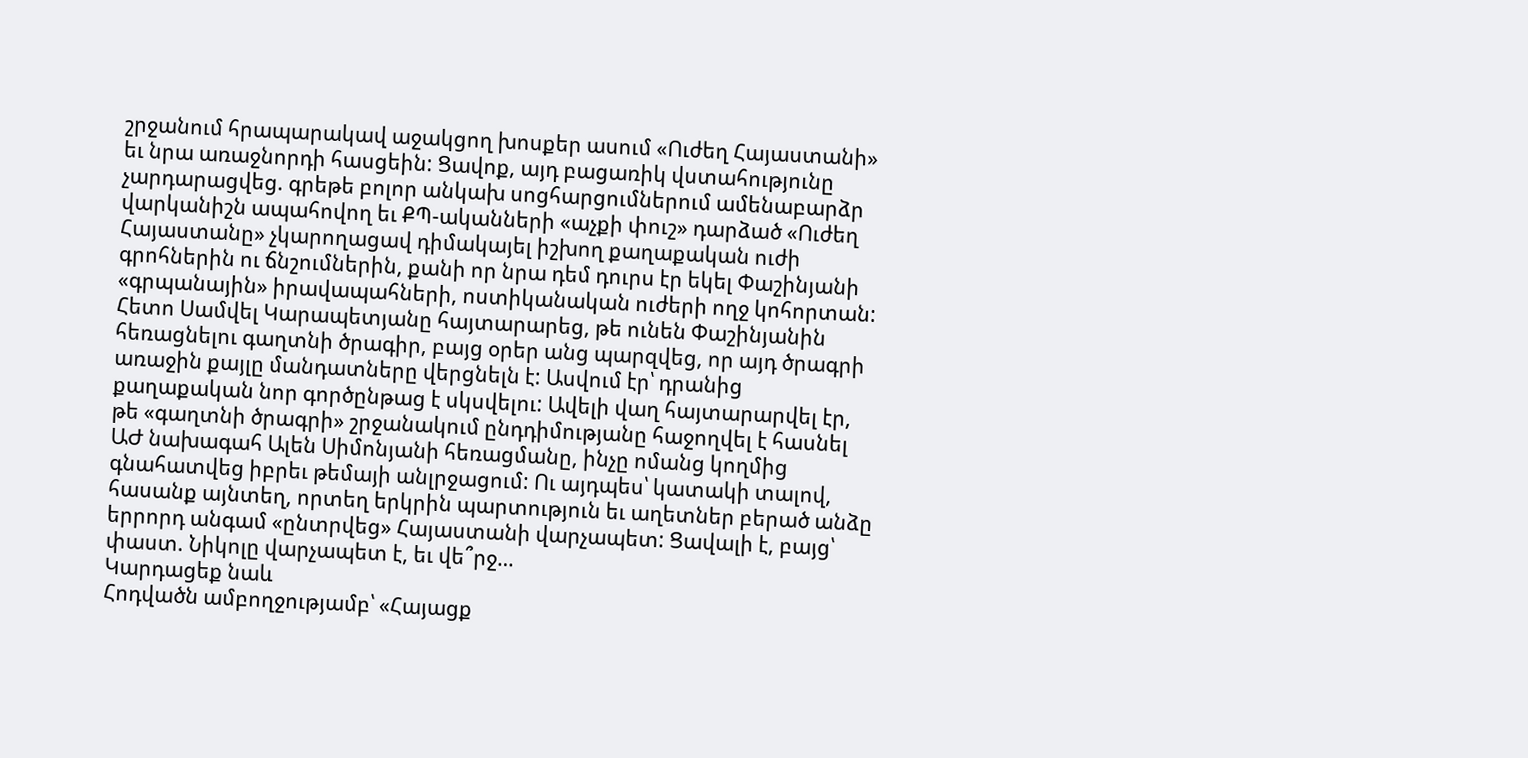շրջանում հրապարակավ աջակցող խոսքեր ասում «Ուժեղ Հայաստանի» եւ նրա առաջնորդի հասցեին: Ցավոք, այդ բացառիկ վստահությունը չարդարացվեց. գրեթե բոլոր անկախ սոցհարցումներում ամենաբարձր վարկանիշն ապահովող եւ ՔՊ-ականների «աչքի փուշ» դարձած «Ուժեղ Հայաստանը» չկարողացավ դիմակայել իշխող քաղաքական ուժի գրոհներին ու ճնշումներին, քանի որ նրա դեմ դուրս էր եկել Փաշինյանի «գրպանային» իրավապահների, ոստիկանական ուժերի ողջ կոհորտան:
Հետո Սամվել Կարապետյանը հայտարարեց, թե ունեն Փաշինյանին հեռացնելու գաղտնի ծրագիր, բայց օրեր անց պարզվեց, որ այդ ծրագրի առաջին քայլը մանդատները վերցնելն է: Ասվում էր՝ դրանից քաղաքական նոր գործընթաց է սկսվելու: Ավելի վաղ հայտարարվել էր, թե «գաղտնի ծրագրի» շրջանակում ընդդիմությանը հաջողվել է հասնել ԱԺ նախագահ Ալեն Սիմոնյանի հեռացմանը, ինչը ոմանց կողմից գնահատվեց իբրեւ թեմայի անլրջացում: Ու այդպես՝ կատակի տալով, հասանք այնտեղ, որտեղ երկրին պարտություն եւ աղետներ բերած անձը երրորդ անգամ «ընտրվեց» Հայաստանի վարչապետ: Ցավալի է, բայց՝ փաստ. Նիկոլը վարչապետ է, եւ վե՞րջ…
Կարդացեք նաև
Հոդվածն ամբողջությամբ՝ «Հայացք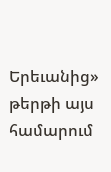Երեւանից» թերթի այս համարում